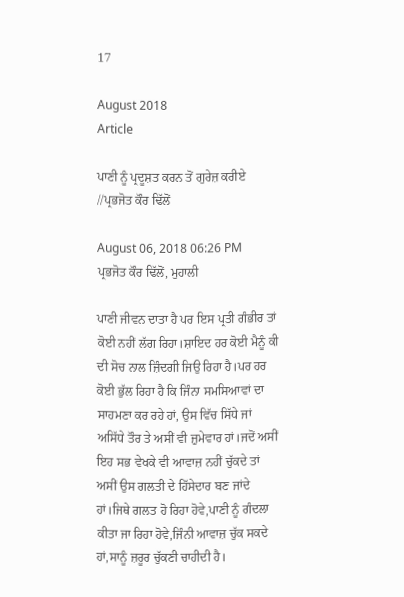17

August 2018
Article

ਪਾਣੀ ਨੂੰ ਪ੍ਰਦੂਸ਼ਤ ਕਰਨ ਤੋਂ ਗੁਰੇਜ਼ ਕਰੀਏ //ਪ੍ਰਭਜੋਤ ਕੌਰ ਢਿੱਲੋਂ

August 06, 2018 06:26 PM
ਪ੍ਰਭਜੋਤ ਕੌਰ ਢਿੱਲੋਂ, ਮੁਹਾਲੀ

ਪਾਣੀ ਜੀਵਨ ਦਾਤਾ ਹੈ ਪਰ ਇਸ ਪ੍ਰਤੀ ਗੰਭੀਰ ਤਾਂ ਕੋਈ ਨਹੀਂ ਲੱਗ ਰਿਹਾ।ਸ਼ਾਇਦ ਹਰ ਕੋਈ ਮੈਨੂੰ ਕੀ ਦੀ ਸੋਚ ਨਾਲ ਜ਼ਿੰਦਗੀ ਜਿਉ ਰਿਹਾ ਹੈ।ਪਰ ਹਰ ਕੋਈ ਭੁੱਲ ਰਿਹਾ ਹੈ ਕਿ ਜਿੰਨਾ ਸਮਸਿਆਵਾਂ ਦਾ ਸਾਹਮਣਾ ਕਰ ਰਹੇ ਹਾਂ, ਉਸ ਵਿੱਚ ਸਿੱਧੇ ਜਾਂ ਅਸਿੱਧੇ ਤੌਰ ਤੇ ਅਸੀਂ ਵੀ ਜ਼ੁਮੇਵਾਰ ਹਾਂ।ਜਦੋਂ ਅਸੀਂ
ਇਹ ਸਭ ਵੇਖਕੇ ਵੀ ਆਵਾਜ਼ ਨਹੀਂ ਚੁੱਕਦੇ ਤਾਂ ਅਸੀਂ ਉਸ ਗਲਤੀ ਦੇ ਹਿੱਸੇਦਾਰ ਬਣ ਜਾਂਦੇ ਹਾਂ।ਜਿਥੇ ਗਲਤ ਹੋ ਰਿਹਾ ਹੋਵੇ,ਪਾਣੀ ਨੂੰ ਗੰਦਲਾ ਕੀਤਾ ਜਾ ਰਿਹਾ ਹੋਵੇ,ਜਿੰਨੀ ਆਵਾਜ਼ ਚੁੱਕ ਸਕਦੇ ਹਾਂ,ਸਾਨੂੰ ਜ਼ਰੂਰ ਚੁੱਕਣੀ ਚਾਹੀਦੀ ਹੈ।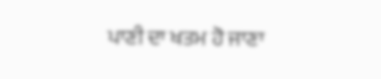ਪਾਣੀ ਦਾ ਖਤਮ ਹੋ ਜਾਣਾ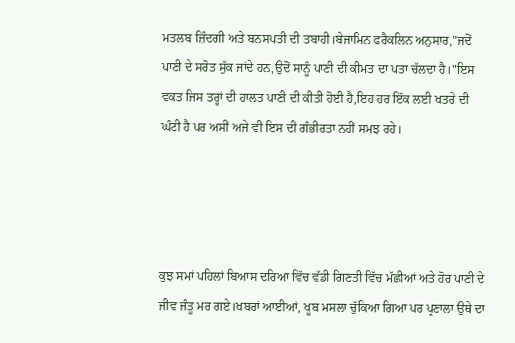ਮਤਲਬ ਜ਼ਿੰਦਗੀ ਅਤੇ ਬਨਸਪਤੀ ਦੀ ਤਬਾਹੀ।ਬੇਜਾਮਿਨ ਫਰੈਕਲਿਨ ਅਨੁਸਾਰ,"ਜਦੋਂ ਪਾਣੀ ਦੇ ਸਰੋਤ ਸੁੱਕ ਜਾਂਦੇ ਹਨ,ਉਦੋਂ ਸਾਨੂੰ ਪਾਣੀ ਦੀ ਕੀਮਤ ਦਾ ਪਤਾ ਚੱਲਦਾ ਹੈ।"ਇਸ ਵਕਤ ਜਿਸ ਤਰ੍ਹਾਂ ਦੀ ਹਾਲਤ ਪਾਣੀ ਦੀ ਕੀਤੀ ਹੋਈ ਹੈ,ਇਹ ਹਰ ਇੱਕ ਲਈ ਖਤਰੇ ਦੀ ਘੰਟੀ ਹੈ ਪਰ ਅਸੀਂ ਅਜੇ ਵੀ ਇਸ ਦੀ ਗੰਭੀਰਤਾ ਨਹੀਂ ਸਮਝ ਰਹੇ।




ਕੁਝ ਸਮਾਂ ਪਹਿਲਾਂ ਬਿਆਸ ਦਰਿਆ ਵਿੱਚ ਵੱਡੀ ਗਿਣਤੀ ਵਿੱਚ ਮੱਛੀਆਂ ਅਤੇ ਹੋਰ ਪਾਣੀ ਦੇ ਜੀਵ ਜੰਤੂ ਮਰ ਗਏ।ਖਬਰਾਂ ਆਈਆਂ, ਖੂਬ ਮਸਲਾ ਚੁੱਕਿਆ ਗਿਆ ਪਰ ਪ੍ਰਣਾਲਾ ਉਥੇ ਦਾ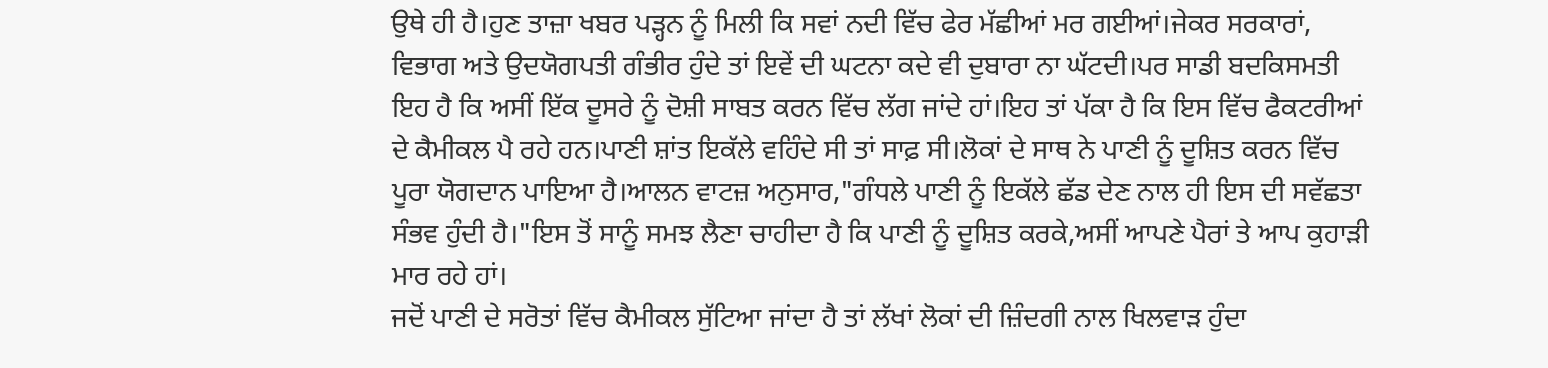ਉਥੇ ਹੀ ਹੈ।ਹੁਣ ਤਾਜ਼ਾ ਖਬਰ ਪੜ੍ਹਨ ਨੂੰ ਮਿਲੀ ਕਿ ਸਵਾਂ ਨਦੀ ਵਿੱਚ ਫੇਰ ਮੱਛੀਆਂ ਮਰ ਗਈਆਂ।ਜੇਕਰ ਸਰਕਾਰਾਂ, ਵਿਭਾਗ ਅਤੇ ਉਦਯੋਗਪਤੀ ਗੰਭੀਰ ਹੁੰਦੇ ਤਾਂ ਇਵੇਂ ਦੀ ਘਟਨਾ ਕਦੇ ਵੀ ਦੁਬਾਰਾ ਨਾ ਘੱਟਦੀ।ਪਰ ਸਾਡੀ ਬਦਕਿਸਮਤੀ ਇਹ ਹੈ ਕਿ ਅਸੀਂ ਇੱਕ ਦੂਸਰੇ ਨੂੰ ਦੋਸ਼ੀ ਸਾਬਤ ਕਰਨ ਵਿੱਚ ਲੱਗ ਜਾਂਦੇ ਹਾਂ।ਇਹ ਤਾਂ ਪੱਕਾ ਹੈ ਕਿ ਇਸ ਵਿੱਚ ਫੈਕਟਰੀਆਂ ਦੇ ਕੈਮੀਕਲ ਪੈ ਰਹੇ ਹਨ।ਪਾਣੀ ਸ਼ਾਂਤ ਇਕੱਲੇ ਵਹਿੰਦੇ ਸੀ ਤਾਂ ਸਾਫ਼ ਸੀ।ਲੋਕਾਂ ਦੇ ਸਾਥ ਨੇ ਪਾਣੀ ਨੂੰ ਦੂਸ਼ਿਤ ਕਰਨ ਵਿੱਚ ਪੂਰਾ ਯੋਗਦਾਨ ਪਾਇਆ ਹੈ।ਆਲਨ ਵਾਟਜ਼ ਅਨੁਸਾਰ,"ਗੰਧਲੇ ਪਾਣੀ ਨੂੰ ਇਕੱਲੇ ਛੱਡ ਦੇਣ ਨਾਲ ਹੀ ਇਸ ਦੀ ਸਵੱਛਤਾ ਸੰਭਵ ਹੁੰਦੀ ਹੈ।"ਇਸ ਤੋਂ ਸਾਨੂੰ ਸਮਝ ਲੈਣਾ ਚਾਹੀਦਾ ਹੈ ਕਿ ਪਾਣੀ ਨੂੰ ਦੂਸ਼ਿਤ ਕਰਕੇ,ਅਸੀਂ ਆਪਣੇ ਪੈਰਾਂ ਤੇ ਆਪ ਕੁਹਾੜੀ ਮਾਰ ਰਹੇ ਹਾਂ।
ਜਦੋਂ ਪਾਣੀ ਦੇ ਸਰੋਤਾਂ ਵਿੱਚ ਕੈਮੀਕਲ ਸੁੱਟਿਆ ਜਾਂਦਾ ਹੈ ਤਾਂ ਲੱਖਾਂ ਲੋਕਾਂ ਦੀ ਜ਼ਿੰਦਗੀ ਨਾਲ ਖਿਲਵਾੜ ਹੁੰਦਾ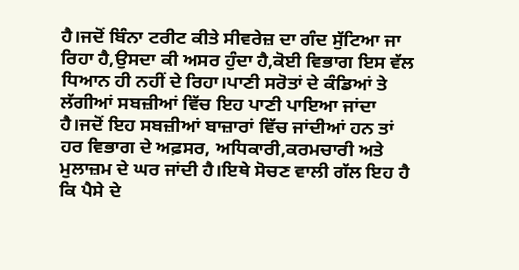ਹੈ।ਜਦੋਂ ਬਿੰਨਾ ਟਰੀਟ ਕੀਤੇ ਸੀਵਰੇਜ਼ ਦਾ ਗੰਦ ਸੁੱਟਿਆ ਜਾ ਰਿਹਾ ਹੈ,ਉਸਦਾ ਕੀ ਅਸਰ ਹੁੰਦਾ ਹੈ,ਕੋਈ ਵਿਭਾਗ ਇਸ ਵੱਲ ਧਿਆਨ ਹੀ ਨਹੀਂ ਦੇ ਰਿਹਾ।ਪਾਣੀ ਸਰੋਤਾਂ ਦੇ ਕੰਡਿਆਂ ਤੇ ਲੱਗੀਆਂ ਸਬਜ਼ੀਆਂ ਵਿੱਚ ਇਹ ਪਾਣੀ ਪਾਇਆ ਜਾਂਦਾ ਹੈ।ਜਦੋਂ ਇਹ ਸਬਜ਼ੀਆਂ ਬਾਜ਼ਾਰਾਂ ਵਿੱਚ ਜਾਂਦੀਆਂ ਹਨ ਤਾਂ ਹਰ ਵਿਭਾਗ ਦੇ ਅਫ਼ਸਰ, ਅਧਿਕਾਰੀ,ਕਰਮਚਾਰੀ ਅਤੇ ਮੁਲਾਜ਼ਮ ਦੇ ਘਰ ਜਾਂਦੀ ਹੈ।ਇਥੇ ਸੋਚਣ ਵਾਲੀ ਗੱਲ ਇਹ ਹੈ ਕਿ ਪੈਸੇ ਦੇ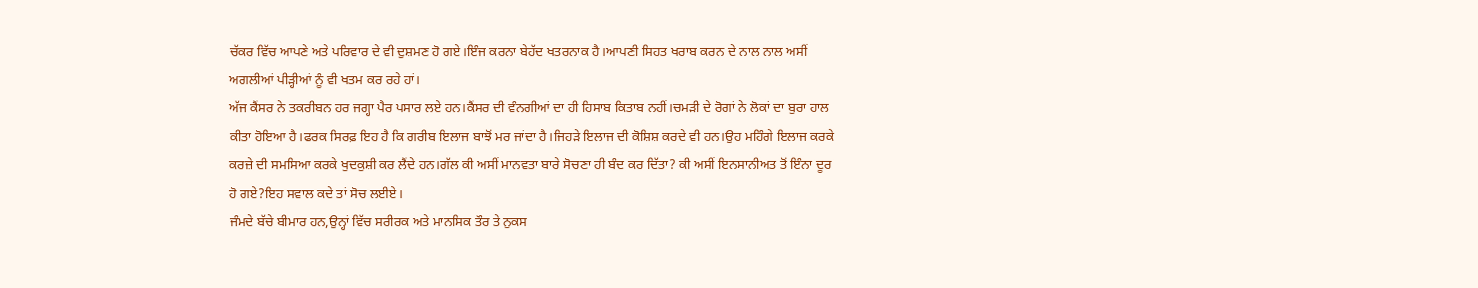ਚੱਕਰ ਵਿੱਚ ਆਪਣੇ ਅਤੇ ਪਰਿਵਾਰ ਦੇ ਵੀ ਦੁਸ਼ਮਣ ਹੋ ਗਏ।ਇੰਜ ਕਰਨਾ ਬੇਹੱਦ ਖਤਰਨਾਕ ਹੈ।ਆਪਣੀ ਸਿਹਤ ਖਰਾਬ ਕਰਨ ਦੇ ਨਾਲ ਨਾਲ ਅਸੀਂ ਅਗਲੀਆਂ ਪੀੜ੍ਹੀਆਂ ਨੂੰ ਵੀ ਖਤਮ ਕਰ ਰਹੇ ਹਾਂ।
ਅੱਜ ਕੈਂਸਰ ਨੇ ਤਕਰੀਬਨ ਹਰ ਜਗ੍ਹਾ ਪੈਰ ਪਸਾਰ ਲਏ ਹਨ।ਕੈਂਸਰ ਦੀ ਵੰਨਗੀਆਂ ਦਾ ਹੀ ਹਿਸਾਬ ਕਿਤਾਬ ਨਹੀਂ।ਚਮੜੀ ਦੇ ਰੋਗਾਂ ਨੇ ਲੋਕਾਂ ਦਾ ਬੁਰਾ ਹਾਲ ਕੀਤਾ ਹੋਇਆ ਹੈ।ਫਰਕ ਸਿਰਫ਼ ਇਹ ਹੈ ਕਿ ਗਰੀਬ ਇਲਾਜ ਬਾਝੋਂ ਮਰ ਜਾਂਦਾ ਹੈ।ਜਿਹੜੇ ਇਲਾਜ ਦੀ ਕੋਸ਼ਿਸ਼ ਕਰਦੇ ਵੀ ਹਨ।ਉਹ ਮਹਿੰਗੇ ਇਲਾਜ ਕਰਕੇ ਕਰਜ਼ੇ ਦੀ ਸਮਸਿਆ ਕਰਕੇ ਖੁਦਕੁਸ਼ੀ ਕਰ ਲੈਂਦੇ ਹਨ।ਗੱਲ ਕੀ ਅਸੀਂ ਮਾਨਵਤਾ ਬਾਰੇ ਸੋਚਣਾ ਹੀ ਬੰਦ ਕਰ ਦਿੱਤਾ? ਕੀ ਅਸੀਂ ਇਨਸਾਨੀਅਤ ਤੋਂ ਇੰਨਾ ਦੂਰ ਹੋ ਗਏ?ਇਹ ਸਵਾਲ ਕਦੇ ਤਾਂ ਸੋਚ ਲਈਏ।
ਜੰਮਦੇ ਬੱਚੇ ਬੀਮਾਰ ਹਨ,ਉਨ੍ਹਾਂ ਵਿੱਚ ਸਰੀਰਕ ਅਤੇ ਮਾਨਸਿਕ ਤੌਰ ਤੇ ਨੁਕਸ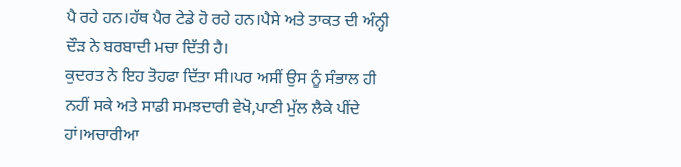ਪੈ ਰਹੇ ਹਨ।ਹੱਥ ਪੈਰ ਟੇਡੇ ਹੋ ਰਹੇ ਹਨ।ਪੈਸੇ ਅਤੇ ਤਾਕਤ ਦੀ ਅੰਨ੍ਹੀ ਦੌੜ ਨੇ ਬਰਬਾਦੀ ਮਚਾ ਦਿੱਤੀ ਹੈ।
ਕੁਦਰਤ ਨੇ ਇਹ ਤੋਹਫਾ ਦਿੱਤਾ ਸੀ।ਪਰ ਅਸੀਂ ਉਸ ਨੂੰ ਸੰਭਾਲ ਹੀ ਨਹੀਂ ਸਕੇ ਅਤੇ ਸਾਡੀ ਸਮਝਦਾਰੀ ਵੇਖੋ,ਪਾਣੀ ਮੁੱਲ ਲੈਕੇ ਪੀਂਦੇ ਹਾਂ।ਅਚਾਰੀਆ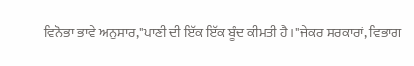ਵਿਨੋਭਾ ਭਾਵੇ ਅਨੁਸਾਰ,"ਪਾਣੀ ਦੀ ਇੱਕ ਇੱਕ ਬੂੰਦ ਕੀਮਤੀ ਹੈ।"ਜੇਕਰ ਸਰਕਾਰਾਂ, ਵਿਭਾਗ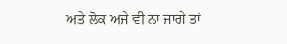ਅਤੇ ਲੋਕ ਅਜੇ ਵੀ ਨਾ ਜਾਗੇ ਤਾਂ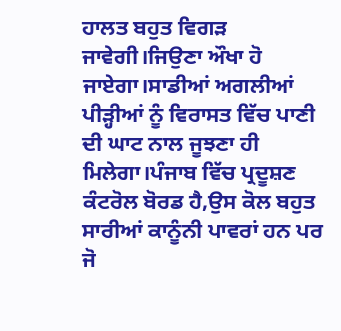ਹਾਲਤ ਬਹੁਤ ਵਿਗੜ ਜਾਵੇਗੀ।ਜਿਉਣਾ ਔਖਾ ਹੋ ਜਾਏਗਾ।ਸਾਡੀਆਂ ਅਗਲੀਆਂ ਪੀੜ੍ਹੀਆਂ ਨੂੰ ਵਿਰਾਸਤ ਵਿੱਚ ਪਾਣੀ ਦੀ ਘਾਟ ਨਾਲ ਜੂਝਣਾ ਹੀ ਮਿਲੇਗਾ।ਪੰਜਾਬ ਵਿੱਚ ਪ੍ਰਦੂਸ਼ਣ ਕੰਟਰੋਲ ਬੋਰਡ ਹੈ,ਉਸ ਕੋਲ ਬਹੁਤ ਸਾਰੀਆਂ ਕਾਨੂੰਨੀ ਪਾਵਰਾਂ ਹਨ ਪਰ ਜੋ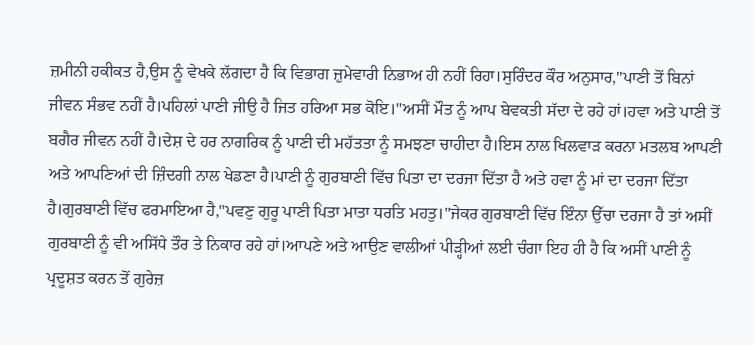ਜ਼ਮੀਨੀ ਹਕੀਕਤ ਹੈ,ਉਸ ਨੂੰ ਵੇਖਕੇ ਲੱਗਦਾ ਹੈ ਕਿ ਵਿਭਾਗ ਜ਼ੁਮੇਵਾਰੀ ਨਿਭਾਅ ਹੀ ਨਹੀਂ ਰਿਹਾ।ਸੁਰਿੰਦਰ ਕੌਰ ਅਨੁਸਾਰ,"ਪਾਣੀ ਤੋਂ ਬਿਨਾਂ ਜੀਵਨ ਸੰਭਵ ਨਹੀਂ ਹੈ।ਪਹਿਲਾਂ ਪਾਣੀ ਜੀਉ ਹੈ ਜਿਤ ਹਰਿਆ ਸਭ ਕੋਇ।"ਅਸੀਂ ਮੌਤ ਨੂੰ ਆਪ ਬੇਵਕਤੀ ਸੱਦਾ ਦੇ ਰਹੇ ਹਾਂ।ਹਵਾ ਅਤੇ ਪਾਣੀ ਤੋਂ ਬਗੈਰ ਜੀਵਨ ਨਹੀਂ ਹੈ।ਦੇਸ਼ ਦੇ ਹਰ ਨਾਗਰਿਕ ਨੂੰ ਪਾਣੀ ਦੀ ਮਹੱਤਤਾ ਨੂੰ ਸਮਝਣਾ ਚਾਹੀਦਾ ਹੈ।ਇਸ ਨਾਲ ਖਿਲਵਾੜ ਕਰਨਾ ਮਤਲਬ ਆਪਣੀ ਅਤੇ ਆਪਣਿਆਂ ਦੀ ਜ਼ਿੰਦਗੀ ਨਾਲ ਖੇਡਣਾ ਹੈ।ਪਾਣੀ ਨੂੰ ਗੁਰਬਾਣੀ ਵਿੱਚ ਪਿਤਾ ਦਾ ਦਰਜਾ ਦਿੱਤਾ ਹੈ ਅਤੇ ਹਵਾ ਨੂੰ ਮਾਂ ਦਾ ਦਰਜਾ ਦਿੱਤਾ ਹੈ।ਗੁਰਬਾਣੀ ਵਿੱਚ ਫਰਮਾਇਆ ਹੈ,"ਪਵਣੁ ਗੁਰੂ ਪਾਣੀ ਪਿਤਾ ਮਾਤਾ ਧਰਤਿ ਮਹਤੁ।"ਜੇਕਰ ਗੁਰਬਾਣੀ ਵਿੱਚ ਇੰਨਾ ਉੱਚਾ ਦਰਜਾ ਹੈ ਤਾਂ ਅਸੀਂ ਗੁਰਬਾਣੀ ਨੂੰ ਵੀ ਅਸਿੱਧੇ ਤੌਰ ਤੇ ਨਿਕਾਰ ਰਹੇ ਹਾਂ।ਆਪਣੇ ਅਤੇ ਆਉਣ ਵਾਲੀਆਂ ਪੀੜ੍ਹੀਆਂ ਲਈ ਚੰਗਾ ਇਹ ਹੀ ਹੈ ਕਿ ਅਸੀਂ ਪਾਣੀ ਨੂੰ ਪ੍ਰਦੂਸ਼ਤ ਕਰਨ ਤੋਂ ਗੁਰੇਜ਼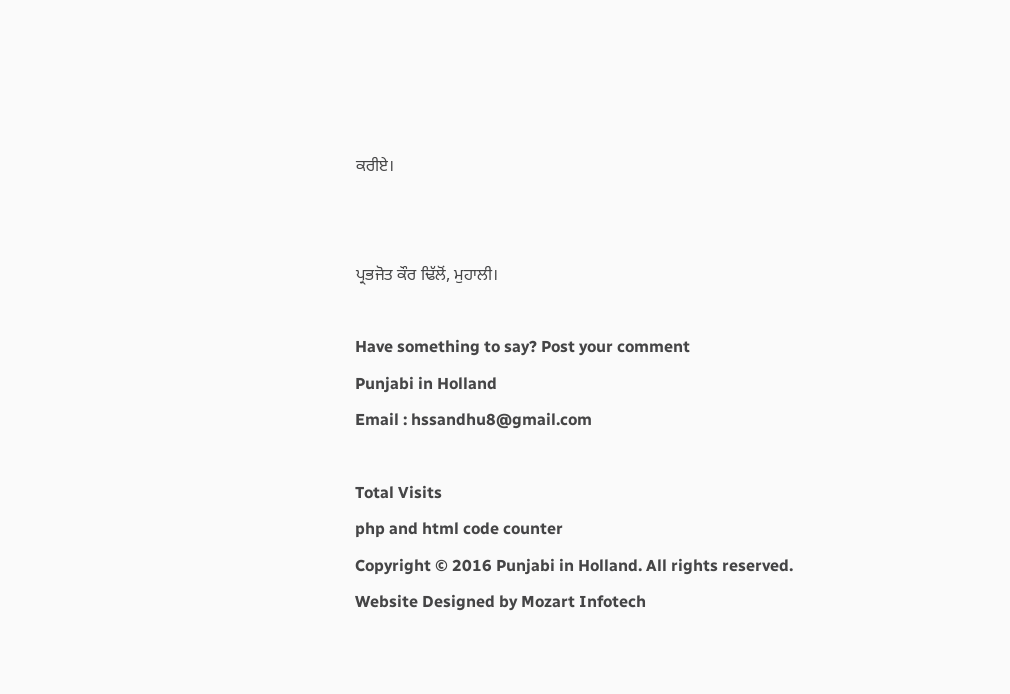ਕਰੀਏ।


ਪ੍ਰਭਜੋਤ ਕੌਰ ਢਿੱਲੋਂ, ਮੁਹਾਲੀ।

Have something to say? Post your comment
Punjabi in Holland
Email : hssandhu8@gmail.com

Total Visits
php and html code counter
Copyright © 2016 Punjabi in Holland. All rights reserved.
Website Designed by Mozart Infotech